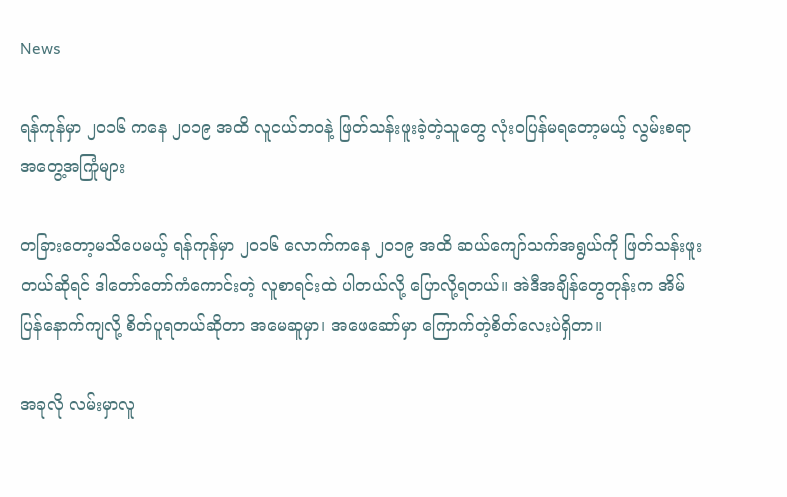News

ရန်ကုန်မှာ ၂၀၁၆ ကနေ ၂၀၁၉ အထိ လူငယ်ဘဝနဲ့ ဖြတ်သန်းဖူးခဲ့တဲ့သူတွေ လုံးဝပြန်မရတော့မယ့် လွမ်းစရာ အတွေ့အကြုံများ

တခြားတော့မသိပေမယ့် ရန်ကုန်မှာ ၂၀၁၆ လောက်ကနေ ၂၀၁၉ အထိ ဆယ်ကျော်သက်အရွယ်ကို ဖြတ်သန်းဖူးတယ်ဆိုရင် ဒါတော်တော်ကံကောင်းတဲ့ လူစာရင်းထဲ ပါတယ်လို့ ပြောလို့ရတယ်။ အဲဒီအချိန်တွေတုန်းက အိမ်ပြန်နောက်ကျလို့ စိတ်ပူရတယ်ဆိုတာ အမေဆူမှာ၊ အဖေဆော်မှာ ကြောက်တဲ့စိတ်လေးပဲရှိတာ။

အခုလို လမ်းမှာလူ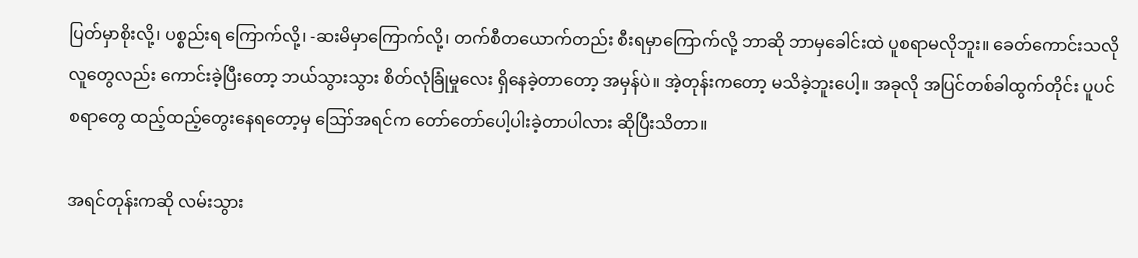ပြတ်မှာစိုးလို့၊ ပစ္စည်းရ ကြောက်လို့၊ -ဆးမိမှာကြောက်လို့၊ တက်စီတယောက်တည်း စီးရမှာကြောက်လို့ ဘာဆို ဘာမှခေါင်းထဲ ပူစရာမလိုဘူး။ ခေတ်ကောင်းသလို လူတွေလည်း ကောင်းခဲ့ပြီးတော့ ဘယ်သွားသွား စိတ်လုံခြုံမှုလေး ရှိနေခဲ့တာတော့ အမှန်ပဲ။ အဲ့တုန်းကတော့ မသိခဲ့ဘူးပေါ့။ အခုလို အပြင်တစ်ခါထွက်တိုင်း ပူပင်စရာတွေ ထည့်ထည့်တွေးနေရတော့မှ ‌‌ဪအရင်က တော်တော်ပေါ့ပါးခဲ့တာပါလား ဆိုပြီးသိတာ။

အရင်တုန်းကဆို လမ်းသွား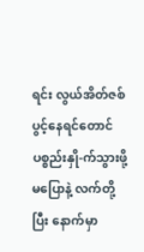ရင်း လွယ်အိတ်ဇစ်ပွင့်နေရင်တောင် ပစ္စည်းနှို-က်သွားဖို့ မပြောနဲ့ လက်တို့ပြီး နောက်မှာ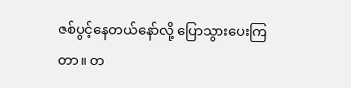ဇစ်ပွင့်နေတယ်နော်လို့ ပြောသွားပေးကြတာ။ တ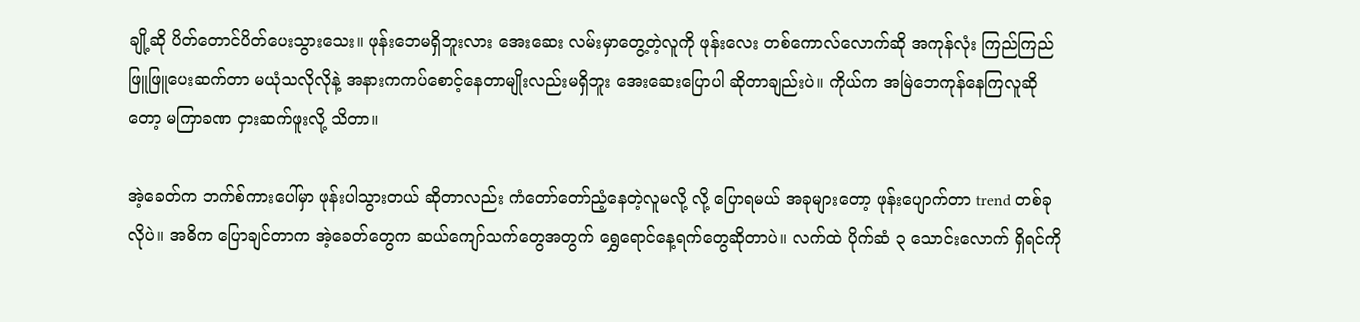ချို့ဆို ပိတ်တောင်ပိတ်ပေးသွားသေး။ ဖုန်းဘေမရှိဘူးလား အေးဆေး လမ်းမှာတွေ့တဲ့လူကို ဖုန်းလေး တစ်ကောလ်လောက်ဆို အကုန်လုံး ကြည်ကြည်ဖြူဖြူပေးဆက်တာ မယုံသလိုလိုနဲ့ အနားကကပ်စောင့်နေတာမျိုးလည်းမရှိဘူး အေးဆေးပြောပါ ဆိုတာချည်းပဲ။ ကိုယ်က အမြဲဘေကုန်နေကြလူဆိုတော့ မကြာခဏ ငှားဆက်ဖူးလို့ သိတာ။

အဲ့ခေတ်က ဘက်စ်ကားပေါ်မှာ ဖုန်းပါသွားတယ် ဆိုတာလည်း ကံတော်တော်ညံ့နေတဲ့လူမလို့ လို့ ပြောရမယ် အခုများတော့ ဖုန်းပျောက်တာ trend တစ်ခုလိုပဲ။ အဓိက ပြောချင်တာက အဲ့ခေတ်တွေက ဆယ်ကျော်သက်တွေအတွက် ရွှေရောင်နေ့ရက်တွေဆိုတာပဲ။ လက်ထဲ ပိုက်ဆံ ၃ သောင်းလောက် ရှိရင်ကို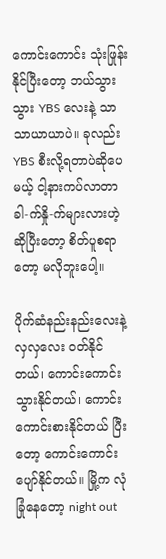ကောင်းကောင်း သုံးဖြုန်းနိုင်ပြီးတော့ ဘယ်သွားသွား YBS လေးနဲ့ သာသာယာယာပဲ။ ခုလည်း YBS စီးလို့ရတာပဲဆိုပေမယ့် ငါ့နားကပ်လာတာ ခါ-က်နှို-က်များလားဟဲ့ ဆိုပြီးတော့ စိတ်ပူစရာတော့ မလိုဘူးပေါ့။

ပိုက်ဆံနည်းနည်းလေးနဲ့ လှလှလေး ဝတ်နိုင်တယ်၊ ကောင်းကောင်းသွားနိုင်တယ်၊ ကောင်းကောင်းစားနိုင်တယ် ပြီးတော့‌ ကောင်းကောင်းပျော်နိုင်တယ်။ မြို့က လုံခြုံနေတော့ night out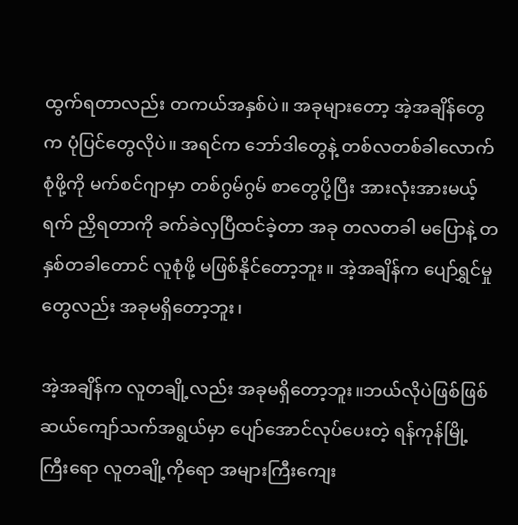ထွက်ရတာလည်း တကယ်အနှစ်ပဲ။ အခုများတော့ အဲ့အချိန်တွေက ပုံပြင်တွေလိုပဲ။ အရင်က ဘော်ဒါတွေနဲ့ တစ်လတစ်ခါလောက် စုံဖို့ကို မက်စင်ဂျာမှာ တစ်ဂွမ်ဂွမ် စာတွေပို့ပြီး အားလုံးအားမယ့်ရက် ညှိရတာကို ခက်ခဲလှပြီထင်ခဲ့တာ အခု တလတခါ မပြောနဲ့ တနှစ်တခါတောင် လူစုံဖို့ မဖြစ်နိုင်တော့ဘူး။ အဲ့အချိန်က ပျော်ရွှင်မှုတွေလည်း အခုမရှိတော့ဘူး၊

အဲ့အချိန်က လူတချို့လည်း အခုမရှိတော့ဘူး။ဘယ်လိုပဲဖြစ်ဖြစ် ဆယ်ကျော်သက်အရွယ်မှာ ပျော်အောင်လုပ်ပေးတဲ့ ရန်ကုန်မြို့ကြီးရော လူတချို့ကိုရော အများကြီးကျေး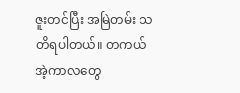ဇူးတင်ပြီး အမြဲတမ်း သတိရပါတယ်။ တကယ် အဲ့ကာလတွေ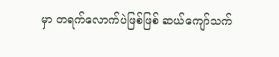မှာ တရက်လောက်ပဲဖြစ်ဖြစ် ဆယ်ကျော်သက်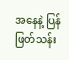အနေနဲ့ ပြန်ဖြတ်သန်း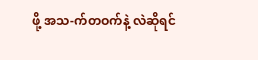ဖို့ အသ-က်တဝက်နဲ့ လဲဆိုရင်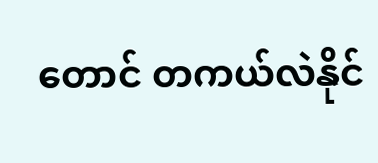တောင် တကယ်လဲနိုင်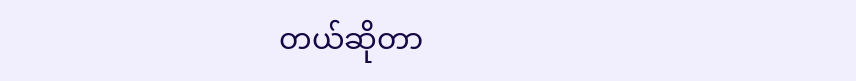တယ်ဆိုတာ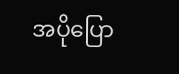အပိုပြော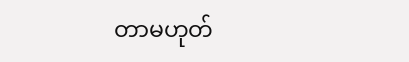တာမဟုတ်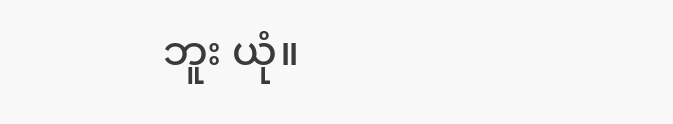ဘူး ယုံ။